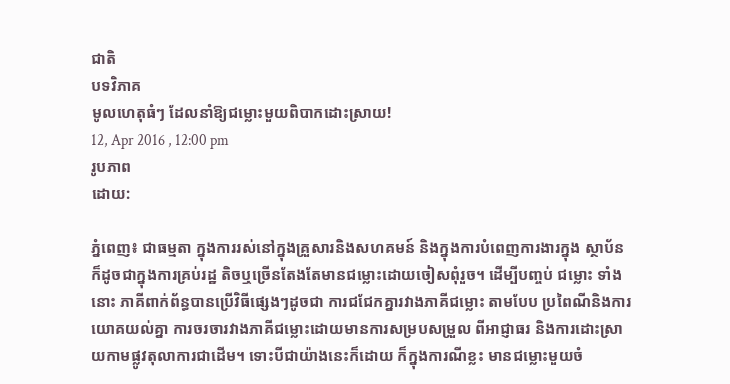ជាតិ
បទវិភាគ
មូលហេតុធំៗ ដែលនាំឱ្យជម្លោះមួយពិបាកដោះស្រាយ!
12, Apr 2016 , 12:00 pm
រូបភាព
ដោយ:

ភ្នំពេញ៖ ជាធម្មតា ក្នុងការរស់នៅក្នុងគ្រួសារនិងសហគមន៍ និងក្នុងការបំពេញការងារក្នុង ស្ថាប័ន ក៏ដូចជាក្នុងការគ្រប់រដ្ឋ តិចឬច្រើនតែងតែមានជម្លោះដោយចៀសពុំរួច។ ដើម្បីបញ្ចប់ ជម្លោះ ទាំងនោះ ភាគីពាក់ព័ន្ធបានប្រើវិធីផ្សេងៗដូចជា ការជជែកគ្នារវាងភាគីជម្លោះ តាមបែប ប្រពៃណីនិងការយោគយល់គ្នា ការចរចារវាងភាគីជម្លោះដោយមានការសម្របសម្រួល ពីអាជ្ញាធរ និងការដោះស្រាយកាមផ្លូវតុលាការជាដើម។ ទោះបីជាយ៉ាងនេះក៏ដោយ ក៏ក្នុងការណីខ្លះ មានជម្លោះមួយចំ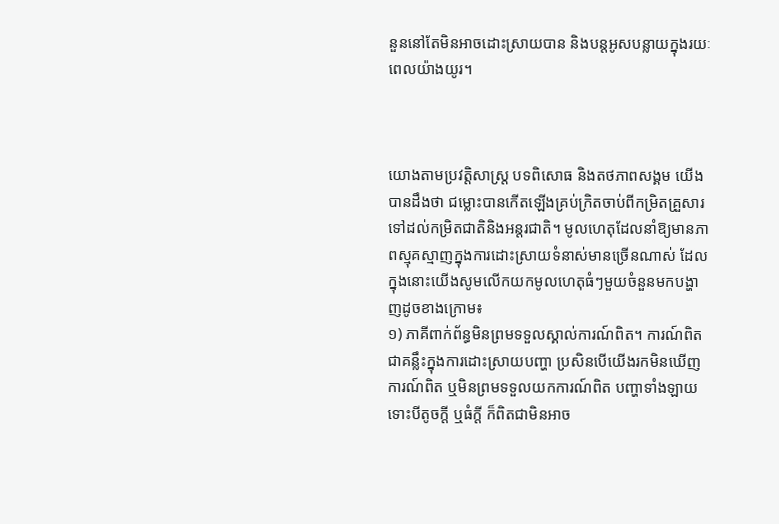នួននៅតែមិនអាចដោះស្រាយបាន និងបន្តអូសបន្លាយក្នុងរយៈពេលយ៉ាងយូរ។



យោងតាមប្រវត្តិសាស្ត្រ បទពិសោធ និងតថភាពសង្គម យើងបានដឹងថា ជម្លោះបានកើតឡើងគ្រប់ក្រិតចាប់ពីកម្រិតគ្រួសារទៅដល់កម្រិតជាតិនិងអន្តរជាតិ។ មូលហេតុដែលនាំឱ្យមានភាពស្មុគស្មាញក្នុងការដោះស្រាយទំនាស់មានច្រើនណាស់ ដែលក្នុងនោះយើងសូមលើកយកមូលហេតុធំៗមួយចំនួនមកបង្ហាញដូចខាងក្រោម៖
១) ភាគីពាក់ព័ន្ធមិនព្រមទទួលស្គាល់ការណ៍ពិត។ ការណ៍ពិតជាគន្លឹះក្នុងការដោះស្រាយបញ្ហា ប្រសិនបើយើងរកមិនឃើញការណ៍ពិត ឬមិនព្រមទទួលយកការណ៍ពិត បញ្ហាទាំងឡាយទោះបីតូចក្ដី ឬធំក្ដី ក៏ពិតជាមិនអាច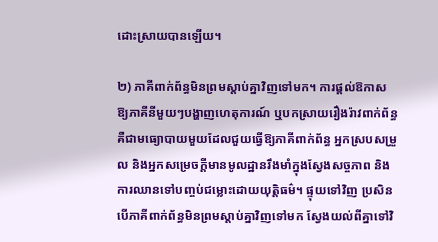ដោះស្រាយបានឡើយ។

២) ភាគីពាក់ព័ន្ធមិនព្រមស្ដាប់គ្នាវិញទៅមក។ ការផ្ដល់ឱកាសឱ្យភាគីនីមួយៗបង្ហាញហេតុការណ៍ ឬបកស្រាយរឿងរ៉ាវពាក់ព័ន្ធគឺជាមធ្យោបាយមួយដែលជួយធ្វើឱ្យភាគីពាក់ព័ន្ធ អ្នកស្របសម្រួល និងអ្នកសម្រេចក្ដីមានមូលដ្ឋានរឹងមាំក្នុងស្វែងសច្ចភាព និងការឈានទៅបញ្ចប់ជម្លោះដោយយុត្តិធម៌។ ផ្ទុយទៅវិញ ប្រសិនបើភាគីពាក់ព័ន្ធមិនព្រមស្ដាប់គ្នាវិញទៅមក ស្វែងយល់ពីគ្នាទៅវិ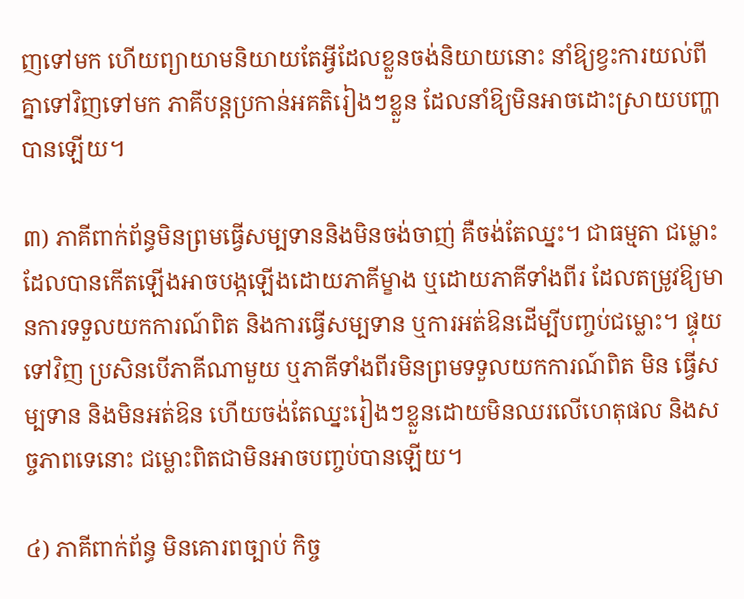ញទៅមក ហើយព្យាយាមនិយាយតែអ្វីដែលខ្លួនចង់និយាយនោះ នាំឱ្យខ្វះការយល់ពីគ្នាទៅវិញទៅមក ភាគីបន្តប្រកាន់អគតិរៀងៗខ្លួន ដែលនាំឱ្យមិនអាចដោះស្រាយបញ្ហាបានឡើយ។

៣) ភាគីពាក់ព័ន្ធមិនព្រមធ្វើសម្បទាននិងមិនចង់ចាញ់ គឺចង់តែឈ្នះ។ ជាធម្មតា ជម្លោះដែលបានកើតឡើងអាចបង្កឡើងដោយភាគីម្ខាង ឬដោយភាគីទាំងពីរ ដែលតម្រូវឱ្យមានការទទួលយកការណ៍ពិត និងការធ្វើសម្បទាន ឬការអត់ឱនដើម្បីបញ្ចប់ជម្លោះ។ ផ្ទុយទៅវិញ ប្រសិនបើភាគីណាមួយ ឬភាគីទាំងពីរមិនព្រមទទួលយកការណ៍ពិត មិន ធ្វើសម្បទាន និងមិនអត់ឱន ហើយចង់តែឈ្នះរៀងៗខ្លួនដោយមិនឈរលើហេតុផល និងសច្ចភាពទេនោះ ជម្លោះពិតជាមិនអាចបញ្ចប់បានឡើយ។

៤) ភាគីពាក់ព័ន្ធ មិនគោរពច្បាប់ កិច្ច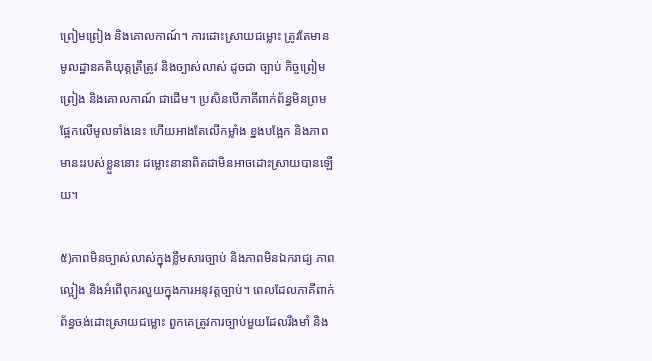ព្រៀមព្រៀង និងគោលកាណ៍។ ការដោះស្រាយជម្លោះ ត្រូវតែមានមូលដ្ឋានគតិយុត្តត្រឹត្រូវ និងច្បាស់លាស់ ដូចជា ច្បាប់ កិច្ចព្រៀមព្រៀង និងគោលកាណ៍ ជាដើម។ ប្រសិនបើភាគីពាក់ព័ន្ធមិនព្រមផ្អែកលើមូលទាំងនេះ ហើយអាងតែលើកម្លាំង ខ្នងបង្អែក និងភាពមានះរបស់ខ្លួននោះ ជម្លោះនានាពិតជាមិនអាចដោះស្រាយបានឡើយ។

៥)ភាពមិនច្បាស់លាស់ក្នុងខ្លឹមសារច្បាប់ និងភាពមិនឯករាជ្យ ភាពល្អៀង និងអំពើពុករលួយក្នុងការអនុវត្តច្បាប់។ ពេលដែលភាគីពាក់ព័ន្ធចង់ដោះស្រាយជម្លោះ ពួកគេត្រូវការច្បាប់មួយដែលរឹងមាំ និង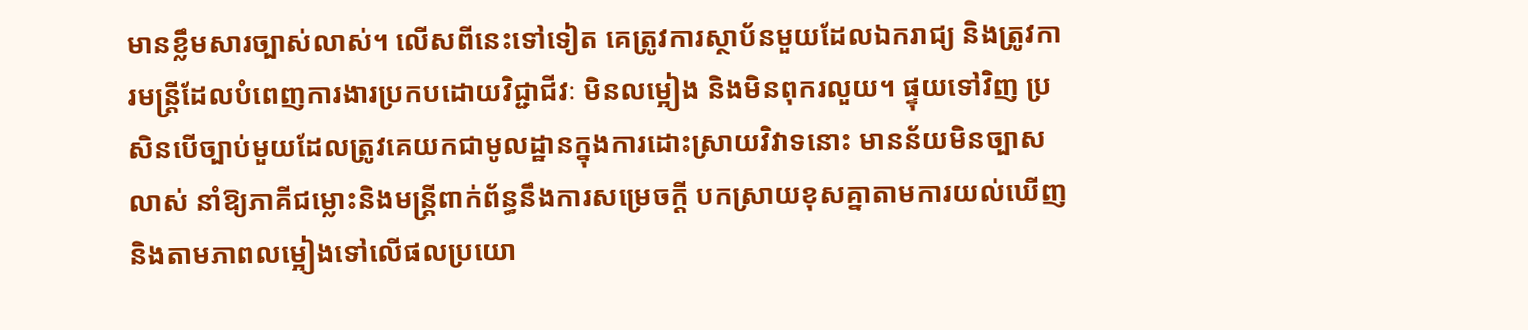មានខ្លឹមសារច្បាស់លាស់។ លើសពីនេះទៅទៀត គេត្រូវការស្ថាប័នមួយដែលឯករាជ្យ និងត្រូវការមន្ត្រីដែលបំពេញការងារប្រកបដោយវិជ្ជាជីវៈ មិនលម្អៀង និងមិនពុករលួយ។ ផ្ទុយទៅវិញ ប្រសិនបើច្បាប់មួយដែលត្រូវគេយកជាមូលដ្ឋានក្នុងការដោះស្រាយវិវាទនោះ មានន័យមិនច្បាសលាស់ នាំឱ្យភាគីជម្លោះនិងមន្ត្រីពាក់ព័ន្ធនឹងការសម្រេចក្ដី បកស្រាយខុសគ្នាតាមការយល់ឃើញនិងតាមភាពលម្អៀងទៅលើផលប្រយោ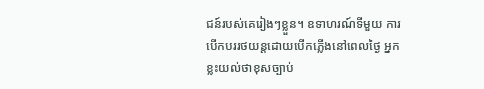ជន៍របស់គេរៀងៗខ្លួន។ ឧទាហរណ៍ទីមួយ ការបើកបររថយន្តដោយបើកភ្លើងនៅពេលថ្ងៃ អ្នកខ្លះយល់ថាខុសច្បាប់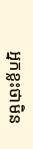អ្នកខ្លះថាមិន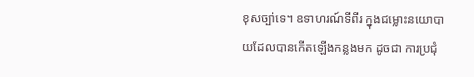ខុសច្បា់ទេ។ ឧទាហរណ៍ទីពីរ ក្នុងជម្លោះនយោបាយដែលបានកើតឡើងកន្លងមក ដូចជា ការប្រជុំ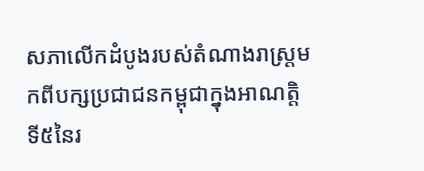សភាលើកដំបូងរបស់តំណាងរាស្ត្រមកពីបក្សប្រជាជនកម្ពុជាក្នុងអាណត្តិទី៥នៃរ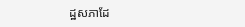ដ្ឋសភាដែ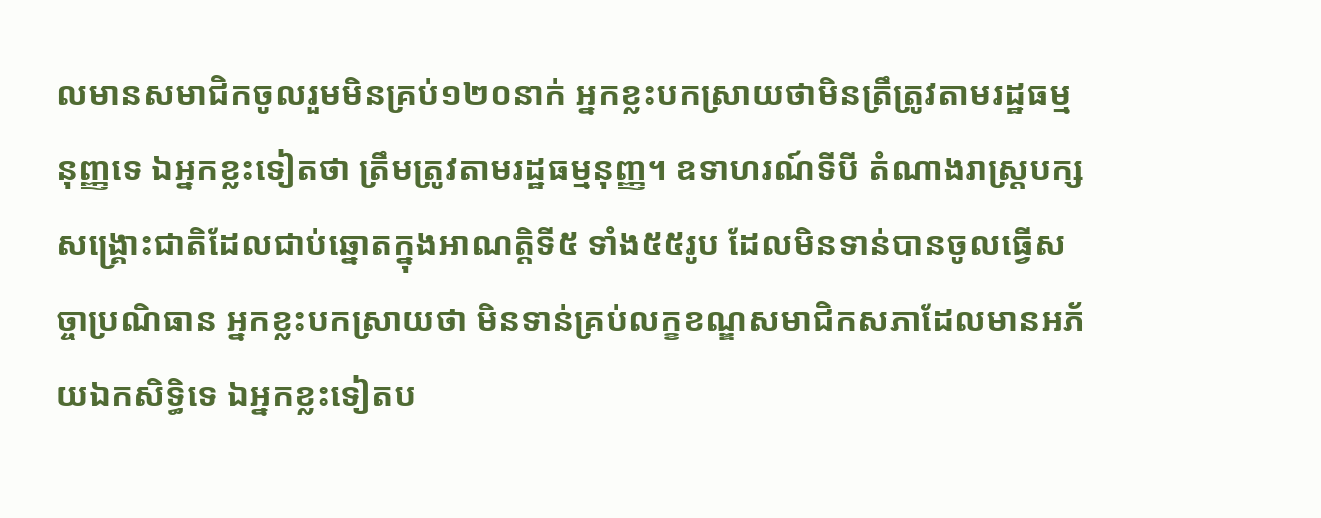លមានសមាជិកចូលរួមមិនគ្រប់១២០នាក់ អ្នកខ្លះបកស្រាយថាមិនត្រឹត្រូវតាមរដ្ឋធម្មនុញ្ញទេ ឯអ្នកខ្លះទៀតថា ត្រឹមត្រូវតាមរដ្ឋធម្មនុញ្ញ។ ឧទាហរណ៍ទីបី តំណាងរាស្ត្របក្សសង្គ្រោះជាតិដែលជាប់ឆ្នោតក្នុងអាណត្តិទី៥ ទាំង៥៥រូប ដែលមិនទាន់បានចូលធ្វើសច្ចាប្រណិធាន អ្នកខ្លះបកស្រាយថា មិនទាន់គ្រប់លក្ខខណ្ឌសមាជិកសភាដែលមានអភ័យឯកសិទ្ធិទេ ឯអ្នកខ្លះទៀតប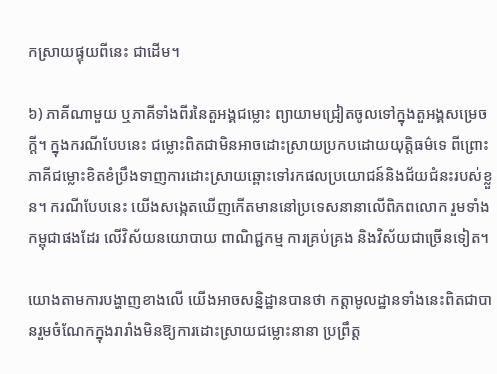កស្រាយផ្ទុយពីនេះ ជាដើម។

៦) ភាគីណាមួយ ឬភាគីទាំងពីរនៃតួអង្គជម្លោះ ព្យាយាមជ្រៀតចូលទៅក្នុងតួអង្គសម្រេចក្ដី។ ក្នុងករណីបែបនេះ ជម្លោះពិតជាមិនអាចដោះស្រាយប្រកបដោយយុត្តិធម៌ទេ ពីព្រោះ ភាគីជម្លោះខិតខំប្រឹងទាញការដោះស្រាយឆ្ពោះទៅរកផលប្រយោជន៍និងជ័យជំនះរបស់ខ្លួន។ ករណីបែបនេះ យើងសង្កេតឃើញកើតមាននៅប្រទេសនានាលើពិភពលោក រួមទាំងកម្ពុជាផងដែរ លើវិស័យនយោបាយ ពាណិជ្ជកម្ម ការគ្រប់គ្រង និងវិស័យជាច្រើនទៀត។

យោងតាមការបង្ហាញខាងលើ យើងអាចសន្និដ្ឋានបានថា កត្តាមូលដ្ឋានទាំងនេះពិតជាបានរួមចំណែកក្នុងរារាំងមិនឱ្យការដោះស្រាយជម្លោះនានា ប្រព្រឹត្ត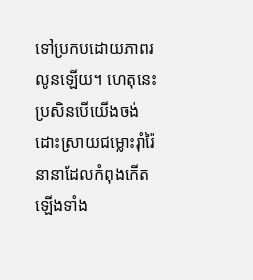ទៅប្រកបដោយភាពរលូនឡើយ។ ហេតុនេះ ប្រសិនបើយើងចង់ដោះស្រាយជម្លោះរ៉ាំរ៉ៃនានាដែលកំពុងកើតឡើងទាំង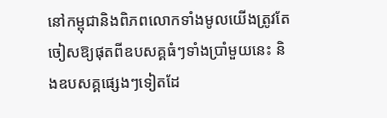នៅកម្ពុជានិងពិភពលោកទាំងមូលយើងត្រូវតែចៀសឱ្យផុតពីឧបសគ្គធំៗទាំងប្រាំមួយនេះ និងឧបសគ្គផ្សេងៗទៀតដែ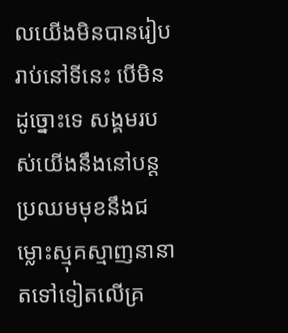លយើងមិនបានរៀបរាប់នៅទីនេះ បើមិនដូច្នោះទេ សង្គមរបស់យើងនឹងនៅបន្តប្រឈមមុខនឹងជម្លោះស្មុគស្មាញនានាតទៅទៀតលើគ្រ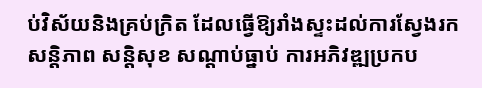ប់វិស័យនិងគ្រប់ក្រិត ដែលធ្វើឱ្យរាំងស្ទះដល់ការស្វែងរកសន្តិភាព សន្តិសុខ សណ្ដាប់ធ្នាប់ ការអភិវឌ្ឍប្រកប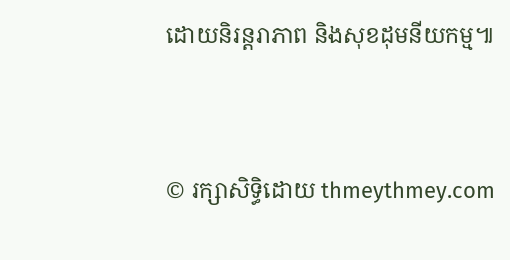ដោយនិរន្តរាភាព និងសុខដុមនីយកម្ម៕



© រក្សាសិទ្ធិដោយ thmeythmey.com